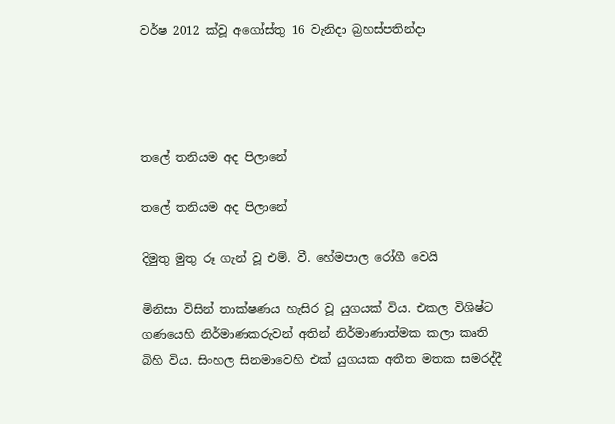වර්ෂ 2012 ක්වූ අගෝස්තු 16 වැනිදා බ්‍රහස්පතින්දා




තලේ තනියම අද පිලානේ

තලේ තනියම අද පිලානේ

දිමුතු මුතු රූ ගැන් වූ එම්. වී. හේමපාල රෝගී වෙයි

මිනිසා විසින් තාක්ෂණය හැසිර වූ යුගයක් විය. එකල විශිෂ්ට ගණයෙහි නිර්මාණකරුවන් අතින් නිර්මාණාත්මක කලා කෘති බිහි විය. සිංහල සිනමාවෙහි එක් යුගයක අතීත මතක සමරද්දී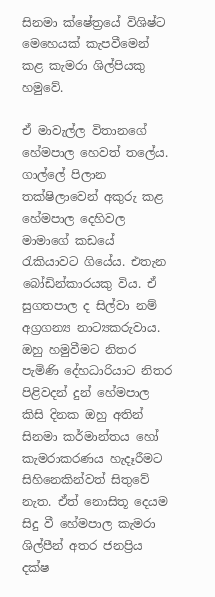සිනමා ක්ෂේත්‍රයේ විශිෂ්ට මෙහෙයක් කැපවීමෙන් කළ කැමරා ශිල්පියකු හමුවේ.

ඒ මාවැල්ල විතානගේ හේමපාල හෙවත් තලේය. ගාල්ලේ පිලාන තක්ෂිලාවෙන් අකුරු කළ හේමපාල දෙහිවල මාමාගේ කඩයේ රැකියාවට ගියේය. එතැන බෝඩින්කාරයකු විය. ඒ සුගතපාල ද සිල්වා නම් අග්‍රගන්‍ය නාට්‍යකරුවාය. ඔහු හමුවීමට නිතර පැමිණි දේහධාරියාට නිතර පිළිවදන් දුන් හේමපාල කිසි දිනක ඔහු අතින් සිනමා කර්මාන්තය හෝ කැමරාකරණය හැදෑරීමට සිහිනෙකින්වත් සිතුවේ නැත. ඒත් නොසිතූ දෙයම සිදු වී හේමපාල කැමරා ශිල්පීන් අතර ජනප්‍රිය දක්ෂ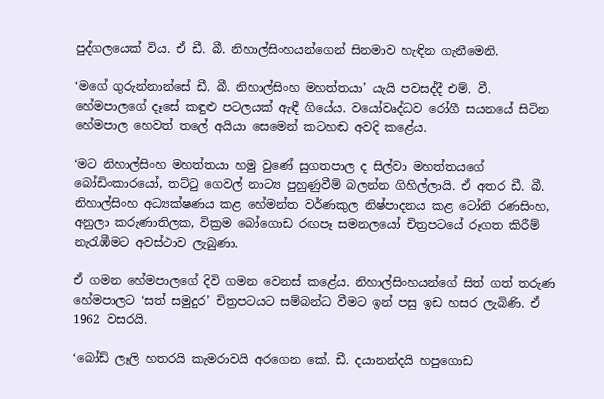පුද්ගලයෙක් විය. ඒ ඩී. බී. නිහාල්සිංහයන්ගෙන් සිනමාව හැඳින ගැනීමෙනි.

‘මගේ ගුරුන්නාන්සේ ඩී. බී. නිහාල්සිංහ මහත්තයා’ යැයි පවසද්දී එම්. වී. හේමපාලගේ දෑසේ කඳුළු පටලයක් ඇඳී ගියේය. වයෝවෘද්ධව රෝගී සයනයේ සිටින හේමපාල හෙවත් තලේ අයියා සෙමෙන් කටහඬ අවදි කළේය.

‘මට නිහාල්සිංහ මහත්තයා හමු වුණේ සුගතපාල ද සිල්වා මහත්තයගේ බෝඩිංකාරයෝ, තට්ටු ගෙවල් නාට්‍ය පුහුණුවීම් බලන්න ගිහිල්ලායි. ඒ අතර ඩී. බී. නිහාල්සිංහ අධ්‍යක්ෂණය කළ හේමන්ත වර්ණකුල නිෂ්පාදනය කළ ටෝනි රණසිංහ, අනුලා කරුණාතිලක, වික්‍රම බෝගොඩ රඟපෑ සමනලයෝ චිත්‍රපටයේ රූගත කිරීම් නැරැඹීමට අවස්ථාව ලැබුණා.

ඒ ගමන හේමපාලගේ දිවි ගමන වෙනස් කළේය. නිහාල්සිංහයන්ගේ සිත් ගත් තරුණ හේමපාලට ‘සත් සමුදුර’ චිත්‍රපටයට සම්බන්ධ වීමට ඉන් පසු ඉඩ හසර ලැබිණි. ඒ 1962 වසරයි.

‘බෝඩ් ලෑලි හතරයි කැමරාවයි අරගෙන කේ. ඩී. දයානන්දයි හපුගොඩ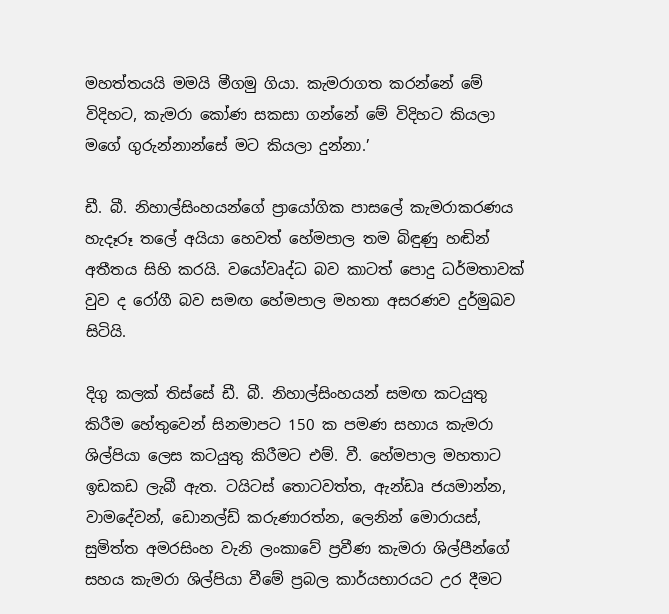මහත්තයයි මමයි මීගමු ගියා. කැමරාගත කරන්නේ මේ විදිහට, කැමරා කෝණ සකසා ගන්නේ මේ විදිහට කියලා මගේ ගුරුන්නාන්සේ මට කියලා දුන්නා.’

ඩී. බී. නිහාල්සිංහයන්ගේ ප්‍රායෝගික පාසලේ කැමරාකරණය හැදෑරූ තලේ අයියා හෙවත් හේමපාල තම බිඳුණු හඬින් අතීතය සිහි කරයි. වයෝවෘද්ධ බව කාටත් පොදු ධර්මතාවක් වුව ද රෝගී බව සමඟ හේමපාල මහතා අසරණව දුර්මුඛව සිටියි.

දිගු කලක් තිස්සේ ඩී. බී. නිහාල්සිංහයන් සමඟ කටයුතු කිරීම හේතුවෙන් සිනමාපට 150 ක පමණ සහාය කැමරා ශිල්පියා ලෙස කටයුතු කිරීමට එම්. වී. හේමපාල මහතාට ඉඩකඩ ලැබී ඇත. ටයිටස් තොටවත්ත, ඇන්ඩෘ ජයමාන්න, වාමදේවන්, ඩොනල්ඩ් කරුණාරත්න, ලෙනින් මොරායස්, සුමිත්ත අමරසිංහ වැනි ලංකාවේ ප්‍රවීණ කැමරා ශිල්පීන්ගේ සහය කැමරා ශිල්පියා වීමේ ප්‍රබල කාර්යභාරයට උර දීමට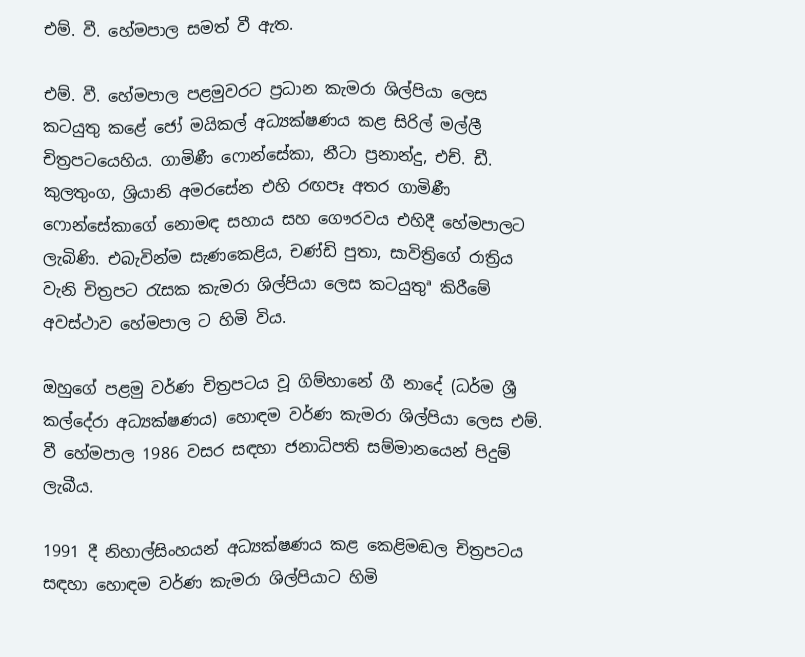එම්. වී. හේමපාල සමත් වී ඇත.

එම්. වී. හේමපාල පළමුවරට ප්‍රධාන කැමරා ශිල්පියා ලෙස කටයුතු කළේ ජෝ මයිකල් අධ්‍යක්ෂණය කළ සිරිල් මල්ලී චිත්‍රපටයෙහිය. ගාමිණී ෆොන්සේකා, නීටා ප්‍රනාන්දු, එච්. ඩී. කුලතුංග, ශ්‍රියානි අමරසේන එහි රඟපෑ අතර ගාමිණී ෆොන්සේකාගේ නොමඳ සහාය සහ ගෞරවය එහිදී හේමපාලට ලැබිණි. එබැවින්ම සැණකෙළිය, චණ්ඩි පුතා, සාවිත්‍රිගේ රාත්‍රිය වැනි චිත්‍රපට රැසක කැමරා ශිල්පියා ලෙස කටයුතුª කිරීමේ අවස්ථාව හේමපාල ට හිමි විය.

ඔහුගේ පළමු වර්ණ චිත්‍රපටය වූ ගිම්හානේ ගී නාදේ (ධර්ම ශ්‍රී කල්දේරා අධ්‍යක්ෂණය) හොඳම වර්ණ කැමරා ශිල්පියා ලෙස එම්. වී හේමපාල 1986 වසර සඳහා ජනාධිපති සම්මානයෙන් පිදුම් ලැබීය.

1991 දී නිහාල්සිංහයන් අධ්‍යක්ෂණය කළ කෙළිමඬල චිත්‍රපටය සඳහා හොඳම වර්ණ කැමරා ශිල්පියාට හිමි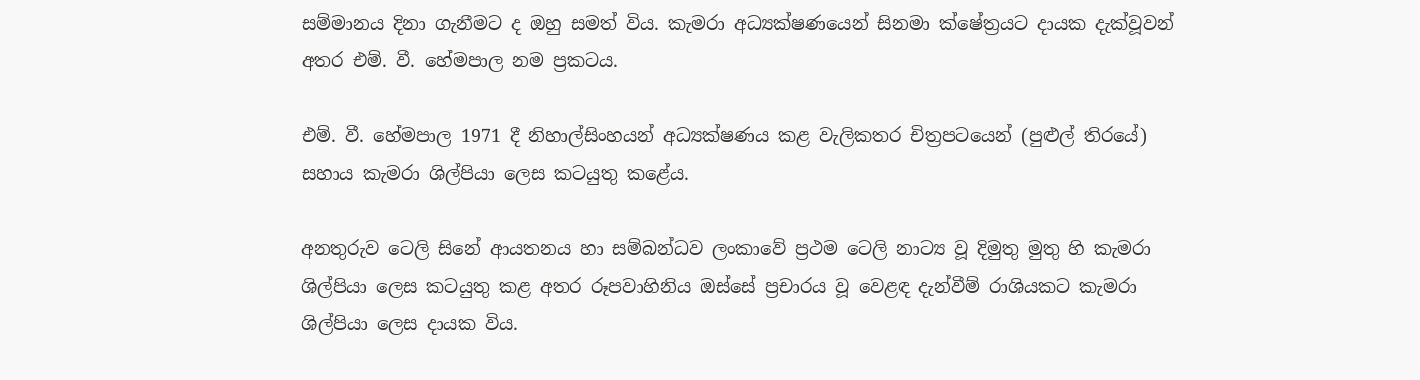සම්මානය දිනා ගැනීමට ද ඔහු සමත් විය. කැමරා අධ්‍යක්ෂණයෙන් සිනමා ක්ෂේත්‍රයට දායක දැක්වූවන් අතර එම්. වී. හේමපාල නම ප්‍රකටය.

එම්. වී. හේමපාල 1971 දී නිහාල්සිංහයන් අධ්‍යක්ෂණය කළ වැලිකතර චිත්‍රපටයෙන් (පුළුල් තිරයේ) සහාය කැමරා ශිල්පියා ලෙස කටයුතු කළේය.

අනතුරුව ටෙලි සිනේ ආයතනය හා සම්බන්ධව ලංකාවේ ප්‍රථම ටෙලි නාට්‍ය වූ දිමුතු මුතු හි කැමරා ශිල්පියා ලෙස කටයුතු කළ අතර රූපවාහිනිය ඔස්සේ ප්‍රචාරය වූ වෙළඳ දැන්වීම් රාශියකට කැමරා ශිල්පියා ලෙස දායක විය.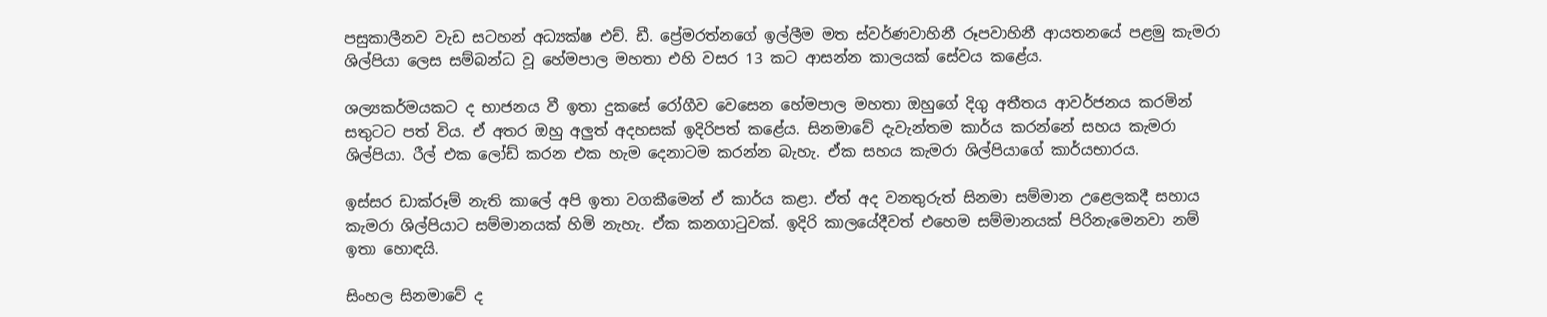පසුකාලීනව වැඩ සටහන් අධ්‍යක්ෂ එච්. ඩී. ප්‍රේමරත්නගේ ඉල්ලීම මත ස්වර්ණවාහිනී රූපවාහිනී ආයතනයේ පළමු කැමරා ශිල්පියා ලෙස සම්බන්ධ වූ හේමපාල මහතා එහි වසර 13 කට ආසන්න කාලයක් සේවය කළේය.

ශල්‍යකර්මයකට ද භාජනය වී ඉතා දුකසේ රෝගීව වෙසෙන හේමපාල මහතා ඔහුගේ දිගු අතීතය ආවර්ජනය කරමින් සතුටට පත් විය. ඒ අතර ඔහු අලුත් අදහසක් ඉදිරිපත් කළේය. සිනමාවේ දැවැන්තම කාර්ය කරන්නේ සහය කැමරා ශිල්පියා. රීල් එක ලෝඩ් කරන එක හැම දෙනාටම කරන්න බැහැ. ඒක සහය කැමරා ශිල්පියාගේ කාර්යභාරය.

ඉස්සර ඩාක්රූම් නැති කාලේ අපි ඉතා වගකීමෙන් ඒ කාර්ය කළා. ඒත් අද වනතුරුත් සිනමා සම්මාන උළෙලකදී සහාය කැමරා ශිල්පියාට සම්මානයක් හිමි නැහැ. ඒක කනගාටුවක්. ඉදිරි කාලයේදීවත් එහෙම සම්මානයක් පිරිනැමෙනවා නම් ඉතා හොඳයි.

සිංහල සිනමාවේ ද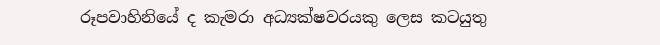රූපවාහිනියේ ද කැමරා අධ්‍යක්ෂවරයකු ලෙස කටයුතු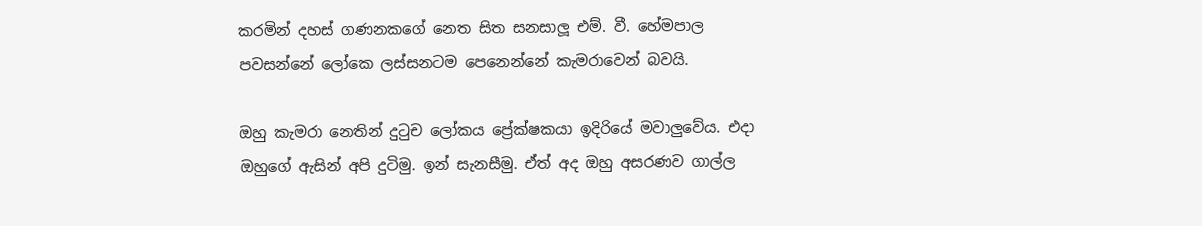කරමින් දහස් ගණනකගේ නෙත සිත සනසාලූ එම්. වී. හේමපාල පවසන්නේ ලෝකෙ ලස්සනටම පෙනෙන්නේ කැමරාවෙන් බවයි.

ඔහු කැමරා නෙතින් දුටුච ලෝකය ප්‍රේක්ෂකයා ඉදිරියේ මවාලුවේය. එදා ඔහුගේ ඇසින් අපි දුටිමු. ඉන් සැනසීමු. ඒත් අද ඔහු අසරණව ගාල්ල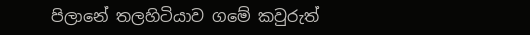පිලානේ තලහිටියාව ගමේ කවුරුත්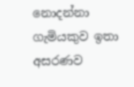නොදන්නා ගැමියකුව ඉතා අසරණව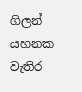ගිලන් යහනක වැතිර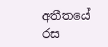අතීතයේ රස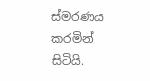ස්මරණය කරමින් සිටියි.